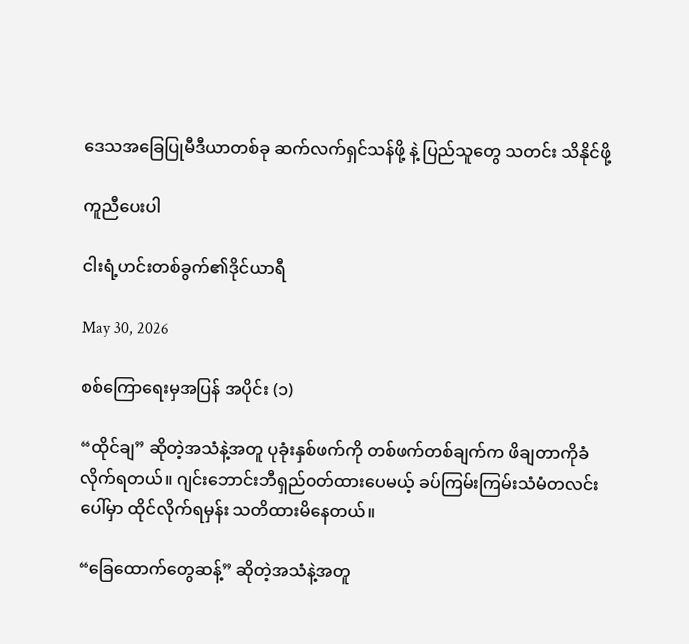ဒေသအခြေပြုမီဒီယာတစ်ခု ဆက်လက်ရှင်သန်ဖို့ နဲ့ ပြည်သူတွေ သတင်း သိနိုင်ဖို့

ကူညီပေးပါ

ငါးရံ့ဟင်းတစ်ခွက်၏ဒိုင်ယာရီ

May 30, 2026

စစ်ကြောရေးမှအပြန် အပိုင်း (၁)

“ထိုင်ချ” ဆိုတဲ့အသံနဲ့အတူ ပုခုံးနှစ်ဖက်ကို တစ်ဖက်တစ်ချက်က ဖိချတာကိုခံလိုက်ရတယ်။ ဂျင်းဘောင်းဘီရှည်၀တ်ထားပေမယ့် ခပ်ကြမ်းကြမ်းသံမံတလင်းပေါ်မှာ ထိုင်လိုက်ရမှန်း သတိထားမိနေတယ်။

“ခြေထောက်တွေဆန့်” ဆိုတဲ့အသံနဲ့အတူ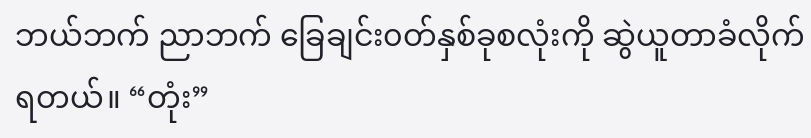ဘယ်ဘက် ညာဘက် ခြေချင်း၀တ်နှစ်ခုစလုံးကို ဆွဲယူတာခံလိုက်ရတယ်။ “တုံး”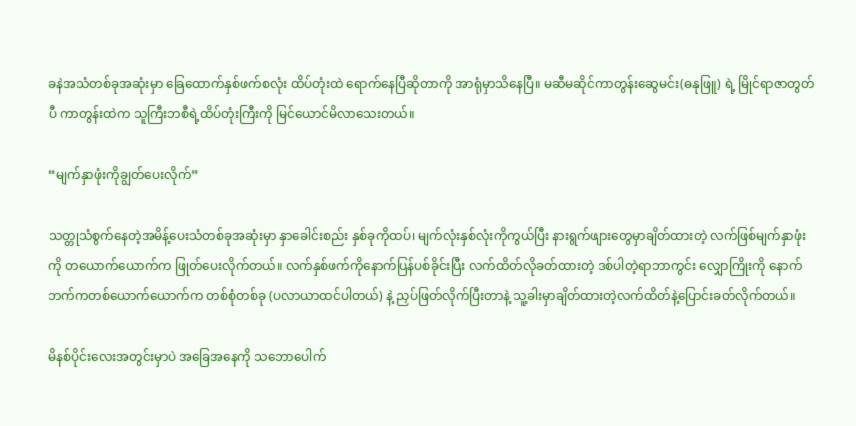ခနဲအသံတစ်ခုအဆုံးမှာ ခြေထောက်နှစ်ဖက်စလုံး ထိပ်တုံးထဲ ရောက်နေပြီဆိုတာကို အာရုံမှာသိနေပြီ။ မဆီမဆိုင်ကာတွန်းဆွေမင်း(ဓနုဖြူ) ရဲ့ မြိုင်ရာဇာတွတ်ပီ ကာတွန်းထဲက သူကြီးဘစီရဲ့ထိပ်တုံးကြီးကို မြင်ယောင်မိလာသေးတယ်။

“မျက်နှာဖုံးကိုချွတ်ပေးလိုက်”

သတ္တုသံစွက်နေတဲ့အမိန့်ပေးသံတစ်ခုအဆုံးမှာ နှာခေါင်းစည်း နှစ်ခုကိုထပ်၊ မျက်လုံးနှစ်လုံးကိုကွယ်ပြီး နားရွက်ဖျားတွေမှာချိတ်ထားတဲ့ လက်ဖြစ်မျက်နှာဖုံးကို တယောက်ယောက်က ဖြုတ်ပေးလိုက်တယ်။ လက်နှစ်ဖက်ကိုနောက်ပြန်ပစ်ခိုင်းပြီး လက်ထိတ်လိုခတ်ထားတဲ့ ဒစ်ပါတဲ့ရာဘာကွင်း လျှောကြိုးကို နောက်ဘက်ကတစ်ယောက်ယောက်က တစ်စုံတစ်ခု (ပလာယာထင်ပါတယ်) နဲ့ ညှပ်ဖြတ်လိုက်ပြီးတာနဲ့ သူ့ခါးမှာချိတ်ထားတဲ့လက်ထိတ်နဲ့ပြောင်းခတ်လိုက်တယ်။

မိနစ်ပိုင်းလေးအတွင်းမှာပဲ အခြေအနေကို သဘောပေါက်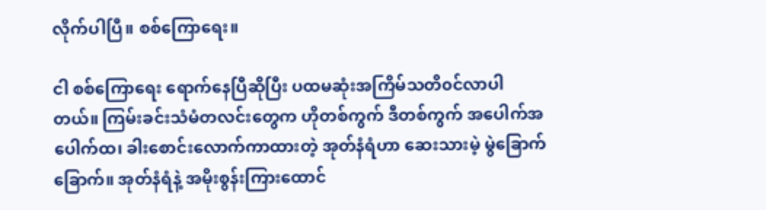လိုက်ပါပြီ။ စစ်ကြောရေး။

ငါ စစ်ကြောရေး ရောက်နေပြီဆိုပြီး ပထမဆုံးအကြိမ်သတိ၀င်လာပါတယ်။ ကြမ်းခင်းသံမံတလင်းတွေက ဟိုတစ်ကွက် ဒီတစ်ကွက် အပေါက်အပေါက်ထ၊ ခါးစောင်းလောက်ကာထားတဲ့ အုတ်နံရံဟာ ဆေးသားမဲ့ မွဲခြောက်ခြောက်။ အုတ်နံရံနဲ့ အမိုးစွန်းကြားထောင်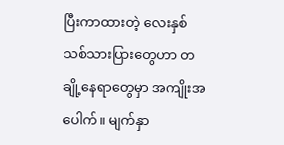ပြီးကာထားတဲ့ လေးနှစ်သစ်သားပြားတွေဟာ တချို့နေရာတွေမှာ အကျိုးအပေါက်။ မျက်နှာ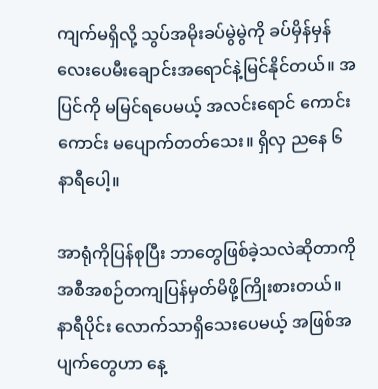ကျက်မရှိလို့ သွပ်အမိုးခပ်မွဲမွဲကို ခပ်မှိန်မှန် လေးပေမီးချောင်းအရောင်နဲ့မြင်နိုင်တယ်။ အပြင်ကို မမြင်ရပေမယ့် အလင်းရောင် ကောင်းကောင်း မပျောက်တတ်သေး။ ရှိလှ ညနေ ၆ နာရီပေါ့။

အာရုံကိုပြန်စုပြီး ဘာတွေဖြစ်ခဲ့သလဲဆိုတာကို အစီအစဉ်တကျပြန်မှတ်မိဖို့ကြိုးစားတယ်။ နာရီပိုင်း လောက်သာရှိသေးပေမယ့် အဖြစ်အပျက်တွေဟာ နေ့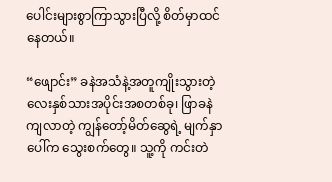ပေါင်းများစွာကြာသွားပြီလို့ စိတ်မှာထင်နေတယ်။

“ဖျောင်း” ခနဲအသံနဲ့အတူကျိုးသွားတဲ့ လေးနှစ်သားအပိုင်းအစတစ်ခု၊ ဖြာခနဲကျလာတဲ့ ကျွန်တော့်မိတ်ဆွေရဲ့ မျက်နှာပေါ်က သွေးစက်တွေ။ သူ့ကို ကင်းတဲ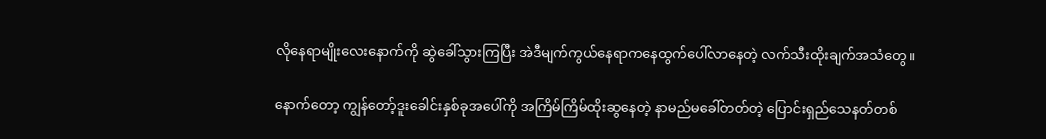လိုနေရာမျိုးလေးနောက်ကို ဆွဲခေါ်သွားကြပြီး အဲဒီမျက်ကွယ်နေရာကနေထွက်ပေါ်လာနေတဲ့ လက်သီးထိုးချက်အသံတွေ။

နောက်တော့ ကျွန်တော့်ဒူးခေါင်းနှစ်ခုအပေါ်ကို အကြိမ်ကြိမ်ထိုးဆွနေတဲ့ နာမည်မခေါ်တတ်တဲ့ ပြောင်းရှည်သေနတ်တစ်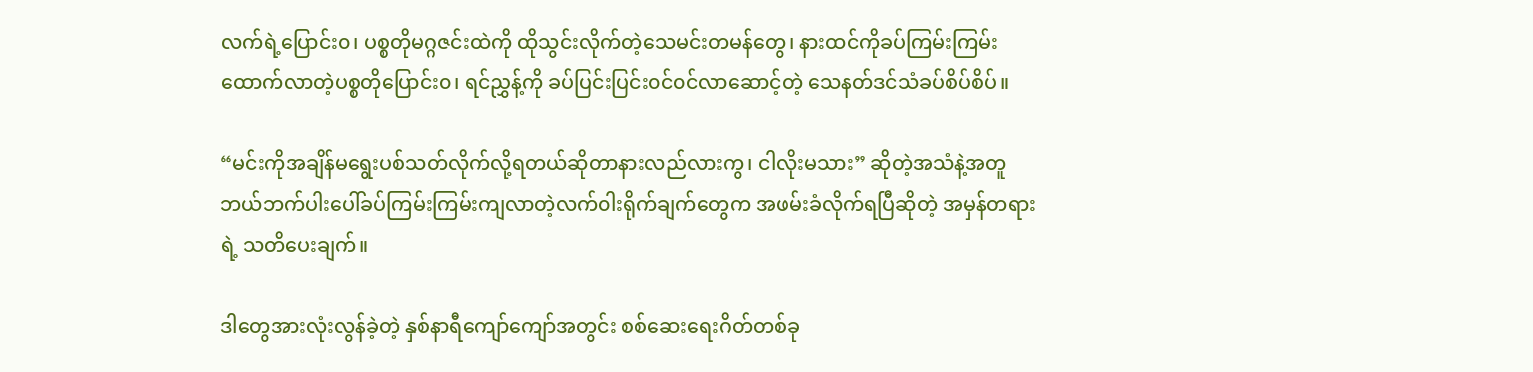လက်ရဲ့ပြောင်း၀၊ ပစ္စတိုမဂ္ဂဇင်းထဲကို ထိုသွင်းလိုက်တဲ့သေမင်းတမန်တွေ၊ နားထင်ကိုခပ်ကြမ်းကြမ်း ထောက်လာတဲ့ပစ္စတိုပြောင်း၀၊ ရင်ညွှန့်ကို ခပ်ပြင်းပြင်း၀င်၀င်လာဆောင့်တဲ့ သေနတ်ဒင်သံခပ်စိပ်စိပ်။

“မင်းကိုအချိန်မရွေးပစ်သတ်လိုက်လို့ရတယ်ဆိုတာနားလည်လားကွ၊ ငါလိုးမသား” ဆိုတဲ့အသံနဲ့အတူ ဘယ်ဘက်ပါးပေါ်ခပ်ကြမ်းကြမ်းကျလာတဲ့လက်၀ါးရိုက်ချက်တွေက အဖမ်းခံလိုက်ရပြီဆိုတဲ့ အမှန်တရားရဲ့ သတိပေးချက်။

ဒါတွေအားလုံးလွန်ခဲ့တဲ့ နှစ်နာရီကျော်ကျော်အတွင်း စစ်ဆေးရေးဂိတ်တစ်ခု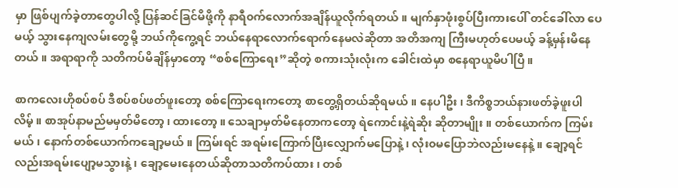မှာ ဖြစ်ပျက်ခဲ့တာတွေပါလို့ ပြန်ဆင်ခြင်မိဖို့ကို နာရီ၀က်လောက်အချိန်ယူလိုက်ရတယ်။ မျက်နှာဖုံးစွပ်ပြီးကားပေါ် တင်ခေါ်လာ ပေမယ့် သွားနေကျလမ်းတွေမို့ ဘယ်ကိုကွေ့ရင် ဘယ်နေရာလောက်ရောက်နေမလဲဆိုတာ အတိအကျ ကြီးမဟုတ်ပေမယ့် ခန့်မှန်းမိနေတယ်။ အရာရာကို သတိကပ်မိချိန်မှာတော့ “စစ်ကြောရေး”ဆိုတဲ့ စကားသုံးလုံးက ခေါင်းထဲမှာ စနေရာယူမိပါပြီ။

စာကလေးဟိုစပ်စပ် ဒီစပ်စပ်ဖတ်ဖူးတော့ စစ်ကြောရေးကတော့ စာတွေ့ရှိတယ်ဆိုရမယ်။ နေပါဦး၊ ဒီကိစ္စဘယ်နားဖတ်ခဲ့ဖူးပါလိမ့်။ စာအုပ်နာမည်မမှတ်မိတော့၊ ထားတော့။ သေချာမှတ်မိနေတာကတော့ ရဲကောင်းနဲ့ရဲဆိုး ဆိုတာမျိုး။ တစ်ယောက်က ကြမ်းမယ်၊ နောက်တစ်ယောက်ကချော့မယ်။ ကြမ်းရင် အရမ်းကြောက်ပြီးလျှောက်မပြောနဲ့၊ လုံး၀မပြောဘဲလည်းမနေနဲ့။ ချော့ရင်လည်းအရမ်းပျော့မသွားနဲ့၊ ချော့မေးနေတယ်ဆိုတာသတိကပ်ထား၊ တစ်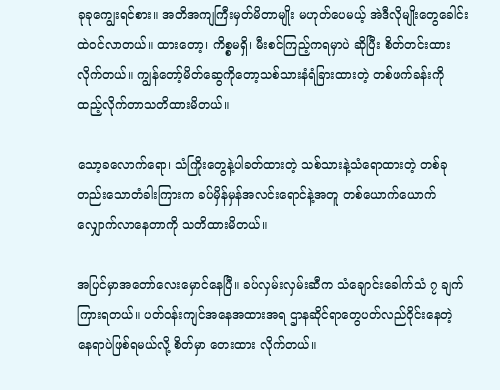ခုခုကျွေးရင်စား။ အတိအကျကြီးမှတ်မိတာမျိုး မဟုတ်ပေမယ့် အဲဒီလိုမျိုးတွေခေါင်းထဲ၀င်လာတယ်။ ထားတော့၊ ကိစ္စမရှိ၊ မီးစင်ကြည့်ကရမှာပဲ ဆိုပြီး စိတ်တင်းထားလိုက်တယ်။ ကျွန်တော့်မိတ်ဆွေကိုတော့သစ်သားနံရံခြားထားတဲ့ တစ်ဖက်ခန်းကို ထည့်လိုက်တာသတိထားမိတယ်။

သော့ခလောက်ရော၊ သံကြိုးတွေနဲ့ပါခတ်ထားတဲ့ သစ်သားနဲ့သံရောထားတဲ့ တစ်ခုတည်းသောတံခါးကြားက ခပ်မှိန်မှန်အလင်းရောင်နဲ့အတူ တစ်ယောက်ယောက် လျှောက်လာနေတာကို သတိထားမိတယ်။

အပြင်မှာအတော်လေးမှောင်နေပြီ။ ခပ်လှမ်းလှမ်းဆီက သံချောင်းခေါက်သံ ၇ ချက်ကြားရတယ်။ ပတ်၀န်းကျင်အနေအထားအရ ဌာနဆိုင်ရာတွေပတ်လည်၀ိုင်းနေတဲ့ နေရာပဲဖြစ်ရမယ်လို့ စိတ်မှာ တေးထား လိုက်တယ်။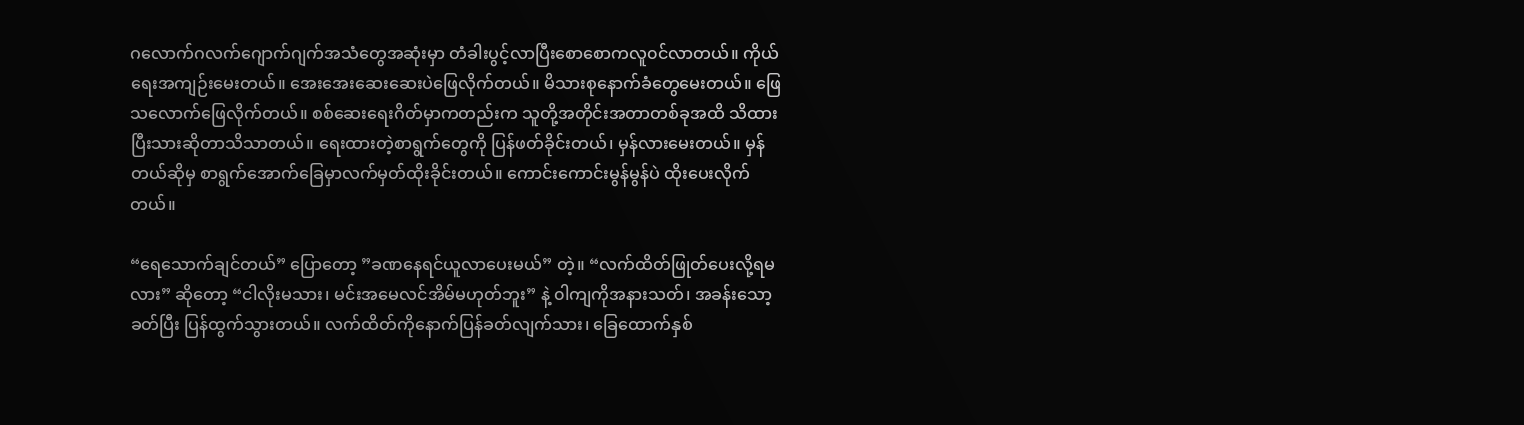ဂလောက်ဂလက်ဂျောက်ဂျက်အသံတွေအဆုံးမှာ တံခါးပွင့်လာပြီးစောစောကလူ၀င်လာတယ်။ ကိုယ်ရေးအကျဉ်းမေးတယ်။ အေးအေးဆေးဆေးပဲဖြေလိုက်တယ်။ မိသားစုနောက်ခံတွေမေးတယ်။ ဖြေသလောက်ဖြေလိုက်တယ်။ စစ်ဆေးရေးဂိတ်မှာကတည်းက သူတို့အတိုင်းအတာတစ်ခုအထိ သိထားပြီးသားဆိုတာသိသာတယ်။ ရေးထားတဲ့စာရွက်တွေကို ပြန်ဖတ်ခိုင်းတယ်၊ မှန်လားမေးတယ်။ မှန်တယ်ဆိုမှ စာရွက်အောက်ခြေမှာလက်မှတ်ထိုးခိုင်းတယ်။ ကောင်းကောင်းမွန်မွန်ပဲ ထိုးပေးလိုက်တယ်။

“ရေသောက်ချင်တယ်” ပြောတော့ ”ခဏနေရင်ယူလာပေးမယ်” တဲ့။ “လက်ထိတ်ဖြုတ်ပေးလို့ရမလား” ဆိုတော့ “ငါလိုးမသား၊ မင်းအမေလင်အိမ်မဟုတ်ဘူး” နဲ့ ၀ါကျကိုအနားသတ်၊ အခန်းသော့ခတ်ပြီး ပြန်ထွက်သွားတယ်။ လက်ထိတ်ကိုနောက်ပြန်ခတ်လျက်သား၊ ခြေထောက်နှစ်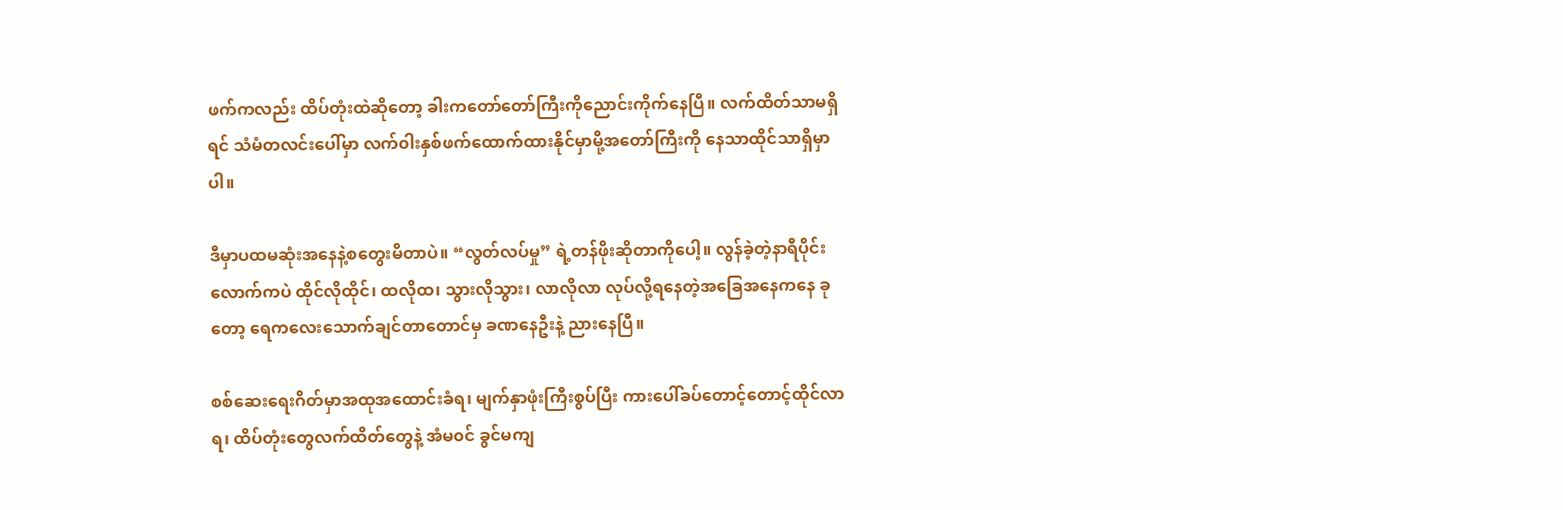ဖက်ကလည်း ထိပ်တုံးထဲဆိုတော့ ခါးကတော်တော်ကြီးကိုညောင်းကိုက်နေပြီ။ လက်ထိတ်သာမရှိရင် သံမံတလင်းပေါ်မှာ လက်၀ါးနှစ်ဖက်ထောက်ထားနိုင်မှာမို့အတော်ကြီးကို နေသာထိုင်သာရှိမှာပါ။

ဒီမှာပထမဆုံးအနေနဲ့စတွေးမိတာပဲ။ “လွတ်လပ်မှု” ရဲ့တန်ဖိုးဆိုတာကိုပေါ့။ လွန်ခဲ့တဲ့နာရီပိုင်းလောက်ကပဲ ထိုင်လိုထိုင်၊ ထလိုထ၊ သွားလိုသွား၊ လာလိုလာ လုပ်လို့ရနေတဲ့အခြေအနေကနေ ခုတော့ ရေကလေးသောက်ချင်တာတောင်မှ ခဏနေဦးနဲ့ ညားနေပြီ။

စစ်ဆေးရေးဂိတ်မှာအထုအထောင်းခံရ၊ မျက်နှာဖုံးကြီးစွပ်ပြီး ကားပေါ်ခပ်တောင့်တောင့်ထိုင်လာရ၊ ထိပ်တုံးတွေလက်ထိတ်တွေနဲ့ အံမ၀င် ခွင်မကျ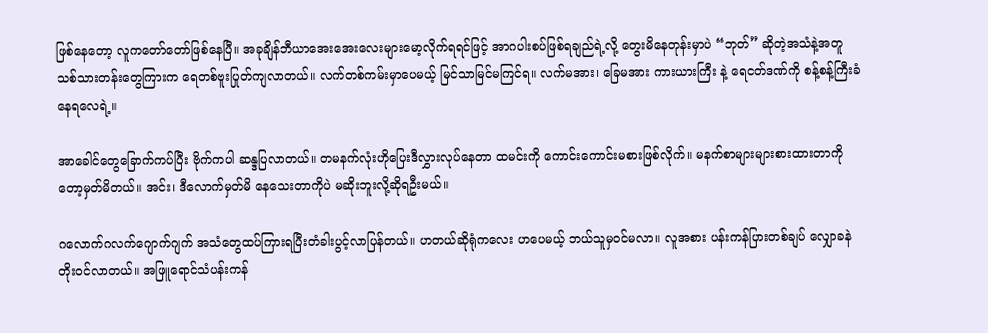ဖြစ်နေတော့ လူကတော်တော်ဖြစ်နေပြီ။ အခုချိန်ဘီယာအေးအေးလေးများမော့လိုက်ရရင်ဖြင့် အာဂပါးစပ်ဖြစ်ရချည်ရဲ့လို့ တွေးမိနေတုန်းမှာပဲ “ဘုတ်” ဆိုတဲ့အသံနဲ့အတူ သစ်သားတန်းတွေကြားက ရေတစ်ဗူးပြုတ်ကျလာတယ်။ လက်တစ်ကမ်းမှာပေမယ့် မြင်သာမြင်မကြင်ရ။ လက်မအား၊ ခြေမအား ကားယားကြီး နဲ့ ရေငတ်ဒဏ်ကို စန့်စန့်ကြီးခံနေရလေရဲ့။

အာခေါင်တွေခြောက်ကပ်ပြီး ဗိုက်ကပါ ဆန္ဒပြလာတယ်။ တမနက်လုံးဟိုပြေးဒီလွှားလုပ်နေတာ ထမင်းကို ကောင်းကောင်းမစားဖြစ်လိုက်။ မနက်စာများများစားထားတာကိုတော့မှတ်မိတယ်။ အင်း၊ ဒီလောက်မှတ်မိ နေသေးတာကိုပဲ မဆိုးဘူးလို့ဆိုရဦးမယ်။

ဂလောက်ဂလက်ဂျောက်ဂျက် အသံတွေထပ်ကြားရပြီးတံခါးပွင့်လာပြန်တယ်။ ဟတယ်ဆိုရုံကလေး ဟပေမယ့် ဘယ်သူမှ၀င်မလာ။ လူအစား ပန်းကန်ပြားတစ်ချပ် လျှောခနဲတိုး၀င်လာတယ်။ အဖြူရောင်သံပန်းကန်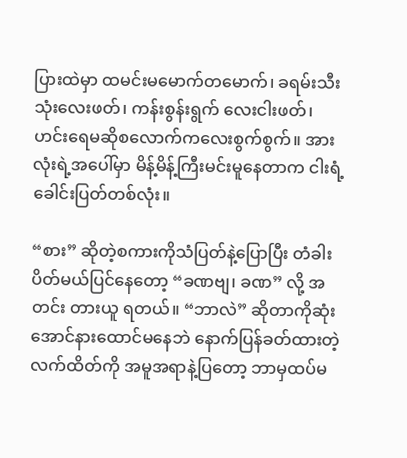ပြားထဲမှာ ထမင်းမမောက်တမောက်၊ ခရမ်းသီး သုံးလေးဖတ်၊ ကန်းစွန်းရွက် လေးငါးဖတ်၊ ဟင်းရေမဆိုစလောက်ကလေးစွက်စွက်။ အားလုံးရဲ့အပေါ်မှာ မိန့်မိန့်ကြီးမင်းမူနေတာက ငါးရံ့ခေါင်းပြတ်တစ်လုံး။

“စား” ဆိုတဲ့စကားကိုသံပြတ်နဲ့ပြောပြီး တံခါးပိတ်မယ်ပြင်နေတော့ “ခဏဗျ၊ ခဏ” လို့ အတင်း တားယူ ရတယ်။ “ဘာလဲ” ဆိုတာကိုဆုံးအောင်နားထောင်မနေဘဲ နောက်ပြန်ခတ်ထားတဲ့ လက်ထိတ်ကို အမူအရာနဲ့ပြတော့ ဘာမှထပ်မ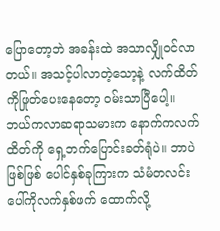ပြောတော့ဘဲ အခန်းထဲ အသာလျှို၀င်လာတယ်။ အသင့်ပါလာတဲ့သော့နဲ့ လက်ထိတ်ကိုဖြုတ်ပေးနေတော့ ၀မ်းသာပြီပေါ့။ ဘယ်ကလာဆရာသမားက နောက်ကလက်ထိတ်ကို ရှေ့ဘက်ပြောင်းခတ်ရုံပဲ။ ဘာပဲဖြစ်ဖြစ် ပေါင်နှစ်ခုကြားက သံမံတလင်းပေါ်ကိုလက်နှစ်ဖက် ထောက်လို့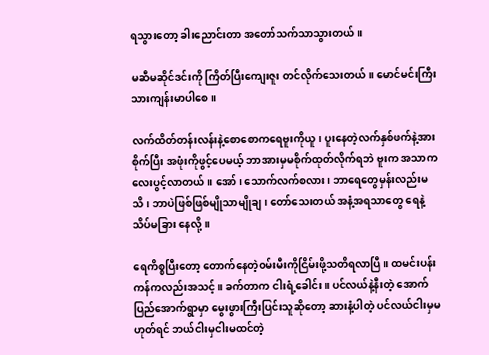ရသွားတော့ ခါးညောင်းတာ အတော်သက်သာသွားတယ်။

မဆီမဆိုင်ဒင်းကို ကြိတ်ပြီးကျေးဇူး တင်လိုက်သေးတယ်။ မောင်မင်းကြီးသားကျန်းမာပါစေ။

လက်ထိတ်တန်းလန်းနဲ့စောစောကရေဗူးကိုယူ၊ ပူးနေတဲ့လက်နှစ်ဖက်နဲ့အားစိုက်ပြီး အဖုံးကိုဖွင့်ပေမယ့် ဘာအားမှမစိုက်ထုတ်လိုက်ရဘဲ ဗူးက အသာကလေးပွင့်လာတယ်။ အော်၊ သောက်လက်စလား၊ ဘာရေတွေမှန်းလည်းမသိ၊ ဘာပဲဖြစ်ဖြစ်မျိုသာမျိုချ၊ တော်သေးတယ် အနံ့အရသာတွေ ရေနဲ့သိပ်မခြား နေလို့။

ရေကိစ္စပြီးတော့ တောက်နေတဲ့၀မ်းမီးကိုငြိမ်းဖို့သတိရလာပြီ။ ထမင်းပန်းကန်ကလည်းအသင့်။ ခက်တာက ငါးရံ့ခေါင်း။ ပင်လယ်နဲ့နီးတဲ့ အောက်ပြည်အောက်ရွာမှာ မွေးဖွားကြီးပြင်းသူဆိုတော့ ဆားနံ့ပါတဲ့ ပင်လယ်ငါးမှမဟုတ်ရင် ဘယ်ငါးမှငါးမထင်တဲ့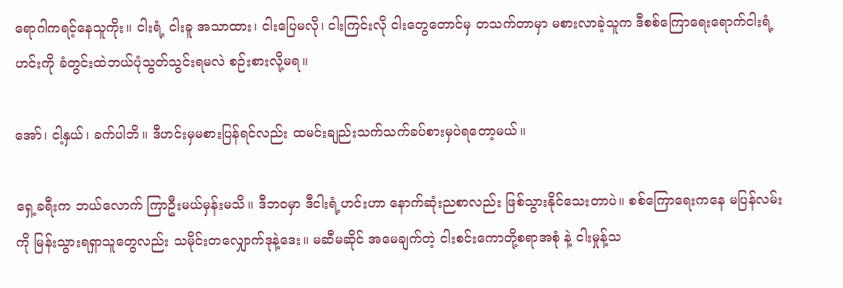ရောဂါကရင့်နေသူကိုး။ ငါးရံ့ ငါးခူ အသာထား၊ ငါးပြေမလို၊ ငါးကြင်းလို ငါးတွေတောင်မှ တသက်တာမှာ မစားလာခဲ့သူက ဒီစစ်ကြောရေးရောက်ငါးရံ့ဟင်းကို ခံတွင်းထဲဘယ်ပုံသွတ်သွင်းရမလဲ စဉ်းစားလို့မရ။

အော်၊ ငါ့နှယ်၊ ခက်ပါဘိ။ ဒီဟင်းမှမစားပြန်ရင်လည်း ထမင်းချည်းသက်သက်ခပ်စားမှပဲရတော့မယ်။

ရှေ့ခရီးက ဘယ်လောက် ကြာဦးမယ်မှန်းမသိ။ ဒီဘ၀မှာ ဒီငါးရံ့ဟင်းဟာ နောက်ဆုံးညစာလည်း ဖြစ်သွားနိုင်သေးတာပဲ။ စစ်ကြောရေးကနေ မပြန်လမ်းကို မြန်းသွားရရှာသူတွေလည်း သမိုင်းတလျှောက်ဒုနဲ့ဒေး။ မဆီမဆိုင် အမေချက်တဲ့ ငါးစင်းကောတို့စရာအစုံ နဲ့ ငါးမှုန့်သ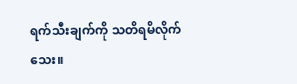ရက်သီးချက်ကို သတိရမိလိုက်သေး။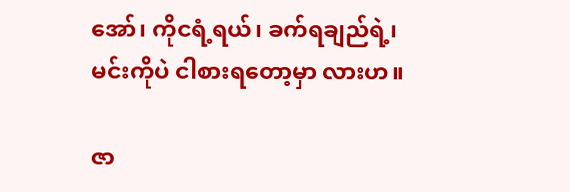အော်၊ ကိုငရံ့ရယ်၊ ခက်ရချည်ရဲ့၊ မင်းကိုပဲ ငါစားရတော့မှာ လားဟ။

ဇာ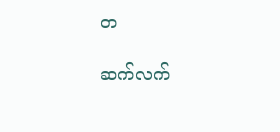တ

ဆက်လက်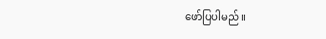ဖော်ပြပါမည်။